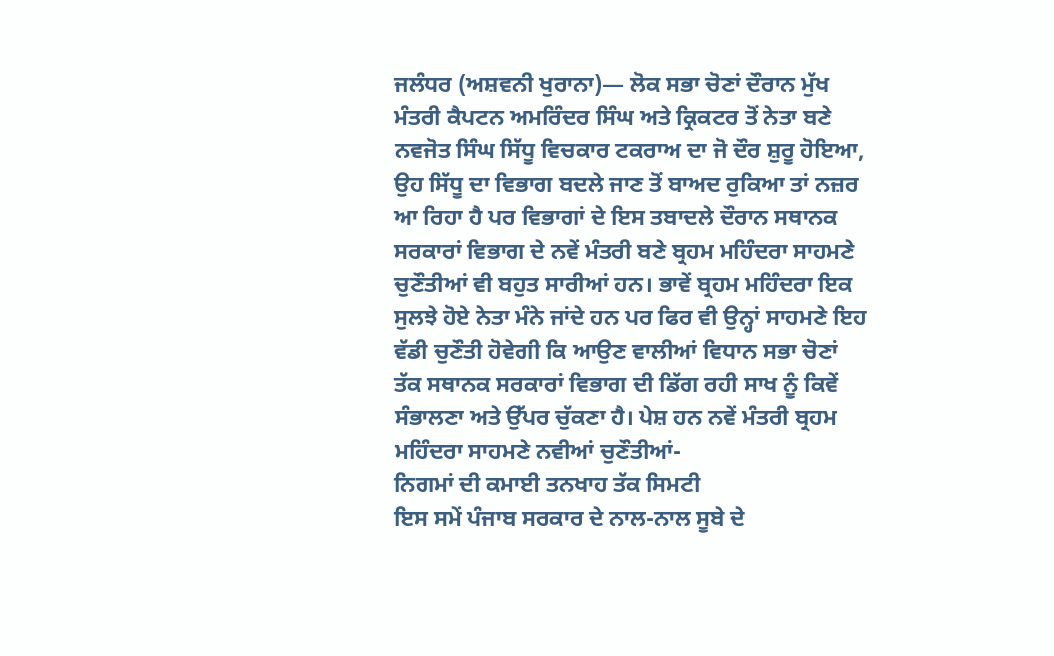ਜਲੰਧਰ (ਅਸ਼ਵਨੀ ਖੁਰਾਨਾ)— ਲੋਕ ਸਭਾ ਚੋਣਾਂ ਦੌਰਾਨ ਮੁੱਖ ਮੰਤਰੀ ਕੈਪਟਨ ਅਮਰਿੰਦਰ ਸਿੰਘ ਅਤੇ ਕ੍ਰਿਕਟਰ ਤੋਂ ਨੇਤਾ ਬਣੇ ਨਵਜੋਤ ਸਿੰਘ ਸਿੱਧੂ ਵਿਚਕਾਰ ਟਕਰਾਅ ਦਾ ਜੋ ਦੌਰ ਸ਼ੁਰੂ ਹੋਇਆ, ਉਹ ਸਿੱਧੂ ਦਾ ਵਿਭਾਗ ਬਦਲੇ ਜਾਣ ਤੋਂ ਬਾਅਦ ਰੁਕਿਆ ਤਾਂ ਨਜ਼ਰ ਆ ਰਿਹਾ ਹੈ ਪਰ ਵਿਭਾਗਾਂ ਦੇ ਇਸ ਤਬਾਦਲੇ ਦੌਰਾਨ ਸਥਾਨਕ ਸਰਕਾਰਾਂ ਵਿਭਾਗ ਦੇ ਨਵੇਂ ਮੰਤਰੀ ਬਣੇ ਬ੍ਰਹਮ ਮਹਿੰਦਰਾ ਸਾਹਮਣੇ ਚੁਣੌਤੀਆਂ ਵੀ ਬਹੁਤ ਸਾਰੀਆਂ ਹਨ। ਭਾਵੇਂ ਬ੍ਰਹਮ ਮਹਿੰਦਰਾ ਇਕ ਸੁਲਝੇ ਹੋਏ ਨੇਤਾ ਮੰਨੇ ਜਾਂਦੇ ਹਨ ਪਰ ਫਿਰ ਵੀ ਉਨ੍ਹਾਂ ਸਾਹਮਣੇ ਇਹ ਵੱਡੀ ਚੁਣੌਤੀ ਹੋਵੇਗੀ ਕਿ ਆਉਣ ਵਾਲੀਆਂ ਵਿਧਾਨ ਸਭਾ ਚੋਣਾਂ ਤੱਕ ਸਥਾਨਕ ਸਰਕਾਰਾਂ ਵਿਭਾਗ ਦੀ ਡਿੱਗ ਰਹੀ ਸਾਖ ਨੂੰ ਕਿਵੇਂ ਸੰਭਾਲਣਾ ਅਤੇ ਉੱਪਰ ਚੁੱਕਣਾ ਹੈ। ਪੇਸ਼ ਹਨ ਨਵੇਂ ਮੰਤਰੀ ਬ੍ਰਹਮ ਮਹਿੰਦਰਾ ਸਾਹਮਣੇ ਨਵੀਆਂ ਚੁਣੌਤੀਆਂ-
ਨਿਗਮਾਂ ਦੀ ਕਮਾਈ ਤਨਖਾਹ ਤੱਕ ਸਿਮਟੀ
ਇਸ ਸਮੇਂ ਪੰਜਾਬ ਸਰਕਾਰ ਦੇ ਨਾਲ-ਨਾਲ ਸੂਬੇ ਦੇ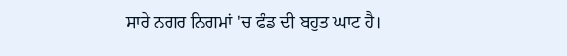ਸਾਰੇ ਨਗਰ ਨਿਗਮਾਂ 'ਚ ਫੰਡ ਦੀ ਬਹੁਤ ਘਾਟ ਹੈ।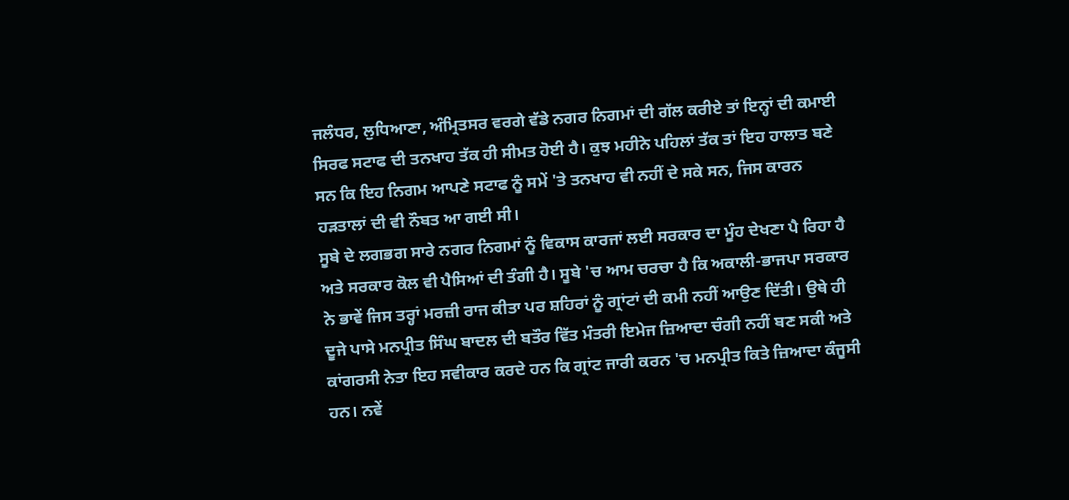ਜਲੰਧਰ, ਲੁਧਿਆਣਾ, ਅੰਮ੍ਰਿਤਸਰ ਵਰਗੇ ਵੱਡੇ ਨਗਰ ਨਿਗਮਾਂ ਦੀ ਗੱਲ ਕਰੀਏ ਤਾਂ ਇਨ੍ਹਾਂ ਦੀ ਕਮਾਈ ਸਿਰਫ ਸਟਾਫ ਦੀ ਤਨਖਾਹ ਤੱਕ ਹੀ ਸੀਮਤ ਹੋਈ ਹੈ। ਕੁਝ ਮਹੀਨੇ ਪਹਿਲਾਂ ਤੱਕ ਤਾਂ ਇਹ ਹਾਲਾਤ ਬਣੇ ਸਨ ਕਿ ਇਹ ਨਿਗਮ ਆਪਣੇ ਸਟਾਫ ਨੂੰ ਸਮੇਂ 'ਤੇ ਤਨਖਾਹ ਵੀ ਨਹੀਂ ਦੇ ਸਕੇ ਸਨ, ਜਿਸ ਕਾਰਨ ਹੜਤਾਲਾਂ ਦੀ ਵੀ ਨੌਬਤ ਆ ਗਈ ਸੀ।
ਸੂਬੇ ਦੇ ਲਗਭਗ ਸਾਰੇ ਨਗਰ ਨਿਗਮਾਂ ਨੂੰ ਵਿਕਾਸ ਕਾਰਜਾਂ ਲਈ ਸਰਕਾਰ ਦਾ ਮੂੰਹ ਦੇਖਣਾ ਪੈ ਰਿਹਾ ਹੈ ਅਤੇ ਸਰਕਾਰ ਕੋਲ ਵੀ ਪੈਸਿਆਂ ਦੀ ਤੰਗੀ ਹੈ। ਸੂਬੇ 'ਚ ਆਮ ਚਰਚਾ ਹੈ ਕਿ ਅਕਾਲੀ-ਭਾਜਪਾ ਸਰਕਾਰ ਨੇ ਭਾਵੇਂ ਜਿਸ ਤਰ੍ਹਾਂ ਮਰਜ਼ੀ ਰਾਜ ਕੀਤਾ ਪਰ ਸ਼ਹਿਰਾਂ ਨੂੰ ਗ੍ਰਾਂਟਾਂ ਦੀ ਕਮੀ ਨਹੀਂ ਆਉਣ ਦਿੱਤੀ। ਉਥੇ ਹੀ ਦੂਜੇ ਪਾਸੇ ਮਨਪ੍ਰੀਤ ਸਿੰਘ ਬਾਦਲ ਦੀ ਬਤੌਰ ਵਿੱਤ ਮੰਤਰੀ ਇਮੇਜ ਜ਼ਿਆਦਾ ਚੰਗੀ ਨਹੀਂ ਬਣ ਸਕੀ ਅਤੇ ਕਾਂਗਰਸੀ ਨੇਤਾ ਇਹ ਸਵੀਕਾਰ ਕਰਦੇ ਹਨ ਕਿ ਗ੍ਰਾਂਟ ਜਾਰੀ ਕਰਨ 'ਚ ਮਨਪ੍ਰੀਤ ਕਿਤੇ ਜ਼ਿਆਦਾ ਕੰਜੂਸੀ ਹਨ। ਨਵੇਂ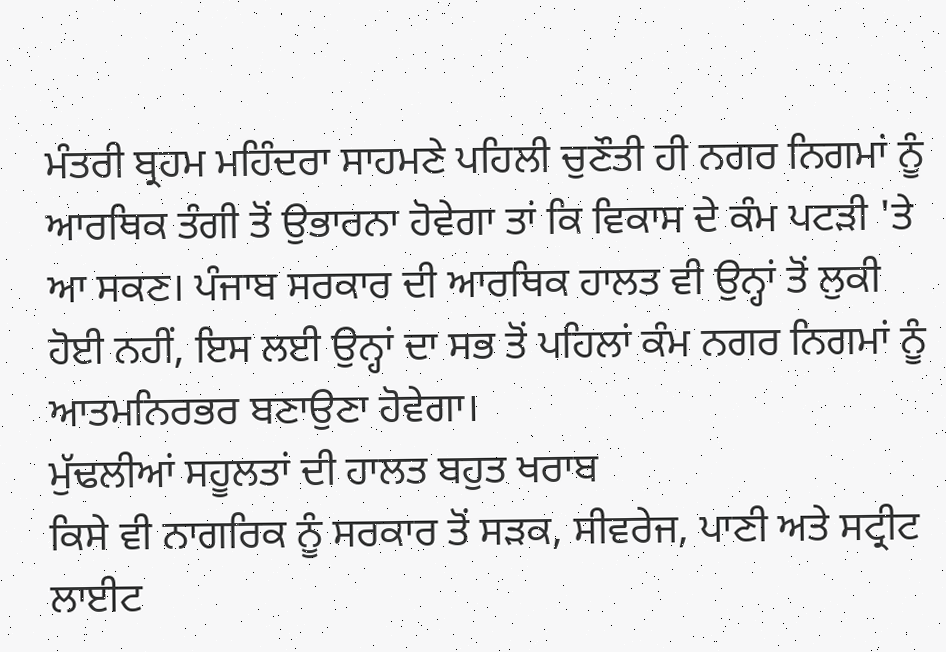ਮੰਤਰੀ ਬ੍ਰਹਮ ਮਹਿੰਦਰਾ ਸਾਹਮਣੇ ਪਹਿਲੀ ਚੁਣੌਤੀ ਹੀ ਨਗਰ ਨਿਗਮਾਂ ਨੂੰ ਆਰਥਿਕ ਤੰਗੀ ਤੋਂ ਉਭਾਰਨਾ ਹੋਵੇਗਾ ਤਾਂ ਕਿ ਵਿਕਾਸ ਦੇ ਕੰਮ ਪਟੜੀ 'ਤੇ ਆ ਸਕਣ। ਪੰਜਾਬ ਸਰਕਾਰ ਦੀ ਆਰਥਿਕ ਹਾਲਤ ਵੀ ਉਨ੍ਹਾਂ ਤੋਂ ਲੁਕੀ ਹੋਈ ਨਹੀਂ, ਇਸ ਲਈ ਉਨ੍ਹਾਂ ਦਾ ਸਭ ਤੋਂ ਪਹਿਲਾਂ ਕੰਮ ਨਗਰ ਨਿਗਮਾਂ ਨੂੰ ਆਤਮਨਿਰਭਰ ਬਣਾਉਣਾ ਹੋਵੇਗਾ।
ਮੁੱਢਲੀਆਂ ਸਹੂਲਤਾਂ ਦੀ ਹਾਲਤ ਬਹੁਤ ਖਰਾਬ
ਕਿਸੇ ਵੀ ਨਾਗਰਿਕ ਨੂੰ ਸਰਕਾਰ ਤੋਂ ਸੜਕ, ਸੀਵਰੇਜ, ਪਾਣੀ ਅਤੇ ਸਟ੍ਰੀਟ ਲਾਈਟ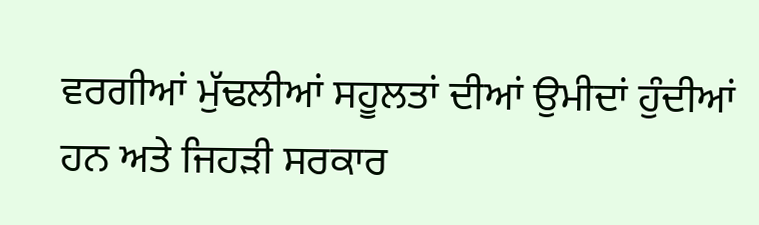ਵਰਗੀਆਂ ਮੁੱਢਲੀਆਂ ਸਹੂਲਤਾਂ ਦੀਆਂ ਉਮੀਦਾਂ ਹੁੰਦੀਆਂ ਹਨ ਅਤੇ ਜਿਹੜੀ ਸਰਕਾਰ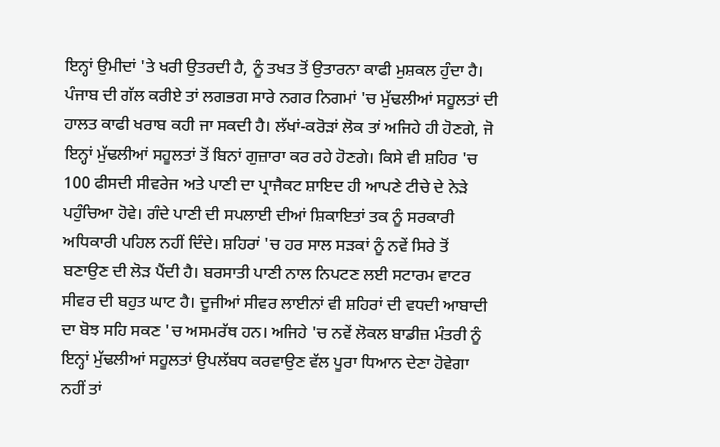ਇਨ੍ਹਾਂ ਉਮੀਦਾਂ 'ਤੇ ਖਰੀ ਉਤਰਦੀ ਹੈ, ਨੂੰ ਤਖਤ ਤੋਂ ਉਤਾਰਨਾ ਕਾਫੀ ਮੁਸ਼ਕਲ ਹੁੰਦਾ ਹੈ। ਪੰਜਾਬ ਦੀ ਗੱਲ ਕਰੀਏ ਤਾਂ ਲਗਭਗ ਸਾਰੇ ਨਗਰ ਨਿਗਮਾਂ 'ਚ ਮੁੱਢਲੀਆਂ ਸਹੂਲਤਾਂ ਦੀ ਹਾਲਤ ਕਾਫੀ ਖਰਾਬ ਕਹੀ ਜਾ ਸਕਦੀ ਹੈ। ਲੱਖਾਂ-ਕਰੋੜਾਂ ਲੋਕ ਤਾਂ ਅਜਿਹੇ ਹੀ ਹੋਣਗੇ, ਜੋ ਇਨ੍ਹਾਂ ਮੁੱਢਲੀਆਂ ਸਹੂਲਤਾਂ ਤੋਂ ਬਿਨਾਂ ਗੁਜ਼ਾਰਾ ਕਰ ਰਹੇ ਹੋਣਗੇ। ਕਿਸੇ ਵੀ ਸ਼ਹਿਰ 'ਚ 100 ਫੀਸਦੀ ਸੀਵਰੇਜ ਅਤੇ ਪਾਣੀ ਦਾ ਪ੍ਰਾਜੈਕਟ ਸ਼ਾਇਦ ਹੀ ਆਪਣੇ ਟੀਚੇ ਦੇ ਨੇੜੇ ਪਹੁੰਚਿਆ ਹੋਵੇ। ਗੰਦੇ ਪਾਣੀ ਦੀ ਸਪਲਾਈ ਦੀਆਂ ਸ਼ਿਕਾਇਤਾਂ ਤਕ ਨੂੰ ਸਰਕਾਰੀ ਅਧਿਕਾਰੀ ਪਹਿਲ ਨਹੀਂ ਦਿੰਦੇ। ਸ਼ਹਿਰਾਂ 'ਚ ਹਰ ਸਾਲ ਸੜਕਾਂ ਨੂੰ ਨਵੇਂ ਸਿਰੇ ਤੋਂ ਬਣਾਉਣ ਦੀ ਲੋੜ ਪੈਂਦੀ ਹੈ। ਬਰਸਾਤੀ ਪਾਣੀ ਨਾਲ ਨਿਪਟਣ ਲਈ ਸਟਾਰਮ ਵਾਟਰ ਸੀਵਰ ਦੀ ਬਹੁਤ ਘਾਟ ਹੈ। ਦੂਜੀਆਂ ਸੀਵਰ ਲਾਈਨਾਂ ਵੀ ਸ਼ਹਿਰਾਂ ਦੀ ਵਧਦੀ ਆਬਾਦੀ ਦਾ ਬੋਝ ਸਹਿ ਸਕਣ 'ਚ ਅਸਮਰੱਥ ਹਨ। ਅਜਿਹੇ 'ਚ ਨਵੇਂ ਲੋਕਲ ਬਾਡੀਜ਼ ਮੰਤਰੀ ਨੂੰ ਇਨ੍ਹਾਂ ਮੁੱਢਲੀਆਂ ਸਹੂਲਤਾਂ ਉਪਲੱਬਧ ਕਰਵਾਉਣ ਵੱਲ ਪੂਰਾ ਧਿਆਨ ਦੇਣਾ ਹੋਵੇਗਾ ਨਹੀਂ ਤਾਂ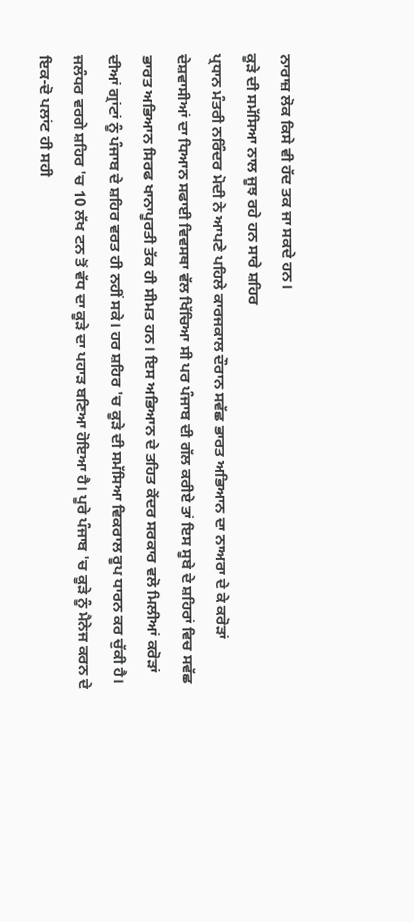ਨਾਰਾਜ਼ ਲੋਕ ਕਿਸੇ ਵੀ ਹੱਦ ਤਕ ਜਾ ਸਕਦੇ ਹਨ।
ਕੂੜੇ ਦੀ ਸਮੱਸਿਆ ਨਾਲ ਜੂਝ ਰਹੇ ਹਨ ਸਾਰੇ ਸ਼ਹਿਰ
ਪ੍ਰਧਾਨ ਮੰਤਰੀ ਨਰਿੰਦਰ ਮੋਦੀ ਨੇ ਆਪਣੇ ਪਹਿਲੇ ਕਾਰਜਕਾਲ ਦੌਰਾਨ ਸਵੱਛ ਭਾਰਤ ਅਭਿਆਨ ਦਾ ਨਾਅਰਾ ਦੇ ਕੇ ਕਰੋੜਾਂ ਦੇਸ਼ਵਾਸੀਆਂ ਦਾ ਧਿਆਨ ਸਫਾਈ ਵਿਵਸਥਾ ਵੱਲ ਖਿੱਚਿਆ ਸੀ ਪਰ ਪੰਜਾਬ ਦੀ ਗੱਲ ਕਰੀਏ ਤਾਂ ਇਸ ਸੂਬੇ ਦੇ ਸ਼ਹਿਰਾਂ ਵਿਚ ਸਵੱਛ ਭਾਰਤ ਅਭਿਆਨ ਸਿਰਫ ਖਾਨਾਪੂਰਤੀ ਤੱਕ ਹੀ ਸੀਮਤ ਹਨ। ਇਸ ਅਭਿਆਨ ਦੇ ਤਹਿਤ ਕੇਂਦਰ ਸਰਕਾਰ ਵਲੋ ਮਿਲੀਆਂ ਕਰੋੜਾਂ ਦੀਆਂ ਗ੍ਰਾਂਟਾਂ ਨੂੰ ਪੰਜਾਬ ਦੇ ਸ਼ਹਿਰ ਵਰਤ ਹੀ ਨਹੀਂ ਸਕੇ। ਹਰ ਸ਼ਹਿਰ 'ਚ ਕੂੜੇ ਦੀ ਸਮੱਸਿਆ ਵਿਕਰਾਲ ਰੂਪ ਧਾਰਨ ਕਰ ਚੁੱਕੀ ਹੈ। ਜਲੰਧਰ ਵਰਗੇ ਸ਼ਹਿਰ 'ਚ 10 ਲੱਖ ਟਨ ਤੋਂ ਵੱਧ ਦਾ ਕੂੜੇ ਦਾ ਪਹਾੜ ਬਣਿਆ ਹੋਇਆ ਹੈ। ਪੂਰੇ ਪੰਜਾਬ 'ਚ ਕੂੜੇ ਨੂੰ ਮੈਨੇਜ ਕਰਨ ਦੇ ਇਕ-ਦੋ ਪਲਾਂਟ ਹੀ ਸਹੀ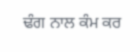ਢੰਗ ਨਾਲ ਕੰਮ ਕਰ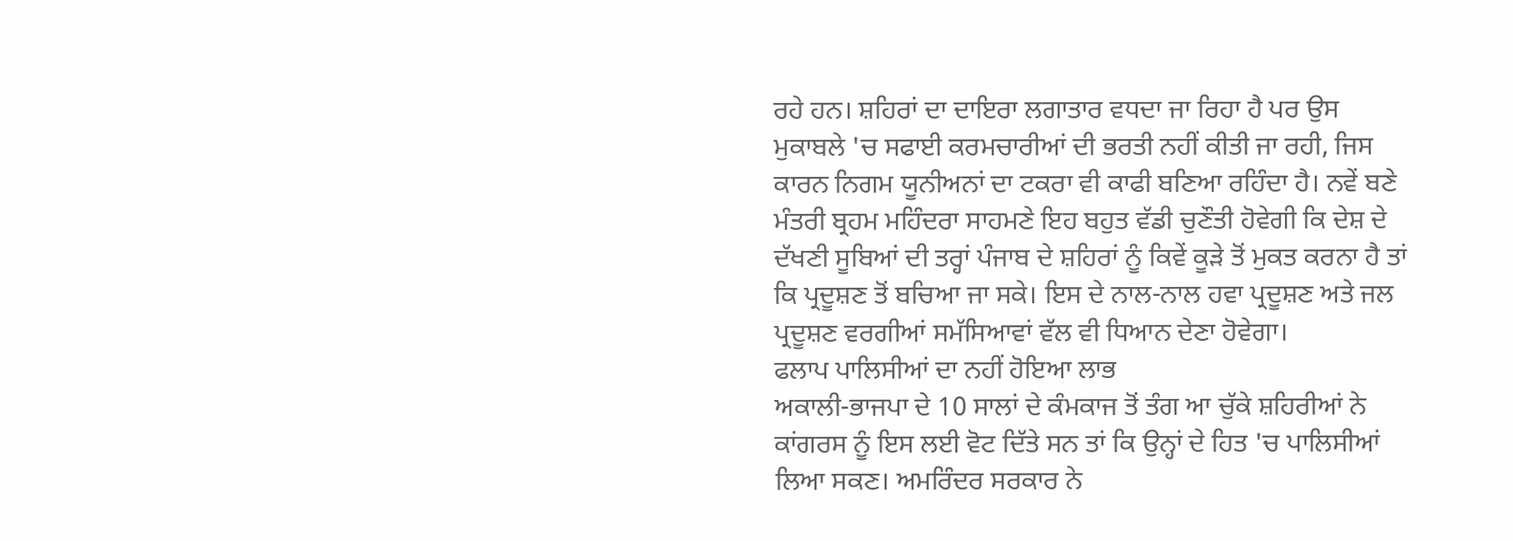ਰਹੇ ਹਨ। ਸ਼ਹਿਰਾਂ ਦਾ ਦਾਇਰਾ ਲਗਾਤਾਰ ਵਧਦਾ ਜਾ ਰਿਹਾ ਹੈ ਪਰ ਉਸ ਮੁਕਾਬਲੇ 'ਚ ਸਫਾਈ ਕਰਮਚਾਰੀਆਂ ਦੀ ਭਰਤੀ ਨਹੀਂ ਕੀਤੀ ਜਾ ਰਹੀ, ਜਿਸ ਕਾਰਨ ਨਿਗਮ ਯੂਨੀਅਨਾਂ ਦਾ ਟਕਰਾ ਵੀ ਕਾਫੀ ਬਣਿਆ ਰਹਿੰਦਾ ਹੈ। ਨਵੇਂ ਬਣੇ ਮੰਤਰੀ ਬ੍ਰਹਮ ਮਹਿੰਦਰਾ ਸਾਹਮਣੇ ਇਹ ਬਹੁਤ ਵੱਡੀ ਚੁਣੌਤੀ ਹੋਵੇਗੀ ਕਿ ਦੇਸ਼ ਦੇ ਦੱਖਣੀ ਸੂਬਿਆਂ ਦੀ ਤਰ੍ਹਾਂ ਪੰਜਾਬ ਦੇ ਸ਼ਹਿਰਾਂ ਨੂੰ ਕਿਵੇਂ ਕੂੜੇ ਤੋਂ ਮੁਕਤ ਕਰਨਾ ਹੈ ਤਾਂ ਕਿ ਪ੍ਰਦੂਸ਼ਣ ਤੋਂ ਬਚਿਆ ਜਾ ਸਕੇ। ਇਸ ਦੇ ਨਾਲ-ਨਾਲ ਹਵਾ ਪ੍ਰਦੂਸ਼ਣ ਅਤੇ ਜਲ ਪ੍ਰਦੂਸ਼ਣ ਵਰਗੀਆਂ ਸਮੱਸਿਆਵਾਂ ਵੱਲ ਵੀ ਧਿਆਨ ਦੇਣਾ ਹੋਵੇਗਾ।
ਫਲਾਪ ਪਾਲਿਸੀਆਂ ਦਾ ਨਹੀਂ ਹੋਇਆ ਲਾਭ
ਅਕਾਲੀ-ਭਾਜਪਾ ਦੇ 10 ਸਾਲਾਂ ਦੇ ਕੰਮਕਾਜ ਤੋਂ ਤੰਗ ਆ ਚੁੱਕੇ ਸ਼ਹਿਰੀਆਂ ਨੇ ਕਾਂਗਰਸ ਨੂੰ ਇਸ ਲਈ ਵੋਟ ਦਿੱਤੇ ਸਨ ਤਾਂ ਕਿ ਉਨ੍ਹਾਂ ਦੇ ਹਿਤ 'ਚ ਪਾਲਿਸੀਆਂ ਲਿਆ ਸਕਣ। ਅਮਰਿੰਦਰ ਸਰਕਾਰ ਨੇ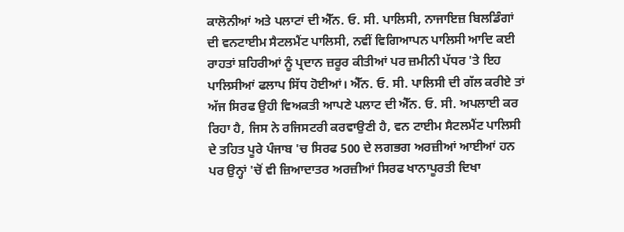ਕਾਲੋਨੀਆਂ ਅਤੇ ਪਲਾਟਾਂ ਦੀ ਐੱਨ. ਓ. ਸੀ. ਪਾਲਿਸੀ, ਨਾਜਾਇਜ਼ ਬਿਲਡਿੰਗਾਂ ਦੀ ਵਨਟਾਈਮ ਸੈਟਲਮੈਂਟ ਪਾਲਿਸੀ, ਨਵੀਂ ਵਿਗਿਆਪਨ ਪਾਲਿਸੀ ਆਦਿ ਕਈ ਰਾਹਤਾਂ ਸ਼ਹਿਰੀਆਂ ਨੂੰ ਪ੍ਰਦਾਨ ਜ਼ਰੂਰ ਕੀਤੀਆਂ ਪਰ ਜ਼ਮੀਨੀ ਪੱਧਰ 'ਤੇ ਇਹ ਪਾਲਿਸੀਆਂ ਫਲਾਪ ਸਿੱਧ ਹੋਈਆਂ। ਐੱਨ. ਓ. ਸੀ. ਪਾਲਿਸੀ ਦੀ ਗੱਲ ਕਰੀਏ ਤਾਂ ਅੱਜ ਸਿਰਫ ਉਹੀ ਵਿਅਕਤੀ ਆਪਣੇ ਪਲਾਟ ਦੀ ਐੱਨ. ਓ. ਸੀ. ਅਪਲਾਈ ਕਰ ਰਿਹਾ ਹੈ, ਜਿਸ ਨੇ ਰਜਿਸਟਰੀ ਕਰਵਾਉਣੀ ਹੈ, ਵਨ ਟਾਈਮ ਸੈਟਲਮੈਂਟ ਪਾਲਿਸੀ ਦੇ ਤਹਿਤ ਪੂਰੇ ਪੰਜਾਬ 'ਚ ਸਿਰਫ 500 ਦੇ ਲਗਭਗ ਅਰਜ਼ੀਆਂ ਆਈਆਂ ਹਨ ਪਰ ਉਨ੍ਹਾਂ 'ਚੋਂ ਵੀ ਜ਼ਿਆਦਾਤਰ ਅਰਜ਼ੀਆਂ ਸਿਰਫ ਖਾਨਾਪੂਰਤੀ ਦਿਖਾ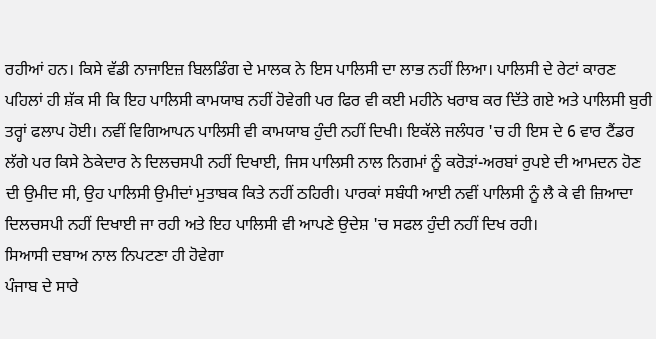ਰਹੀਆਂ ਹਨ। ਕਿਸੇ ਵੱਡੀ ਨਾਜਾਇਜ਼ ਬਿਲਡਿੰਗ ਦੇ ਮਾਲਕ ਨੇ ਇਸ ਪਾਲਿਸੀ ਦਾ ਲਾਭ ਨਹੀਂ ਲਿਆ। ਪਾਲਿਸੀ ਦੇ ਰੇਟਾਂ ਕਾਰਣ ਪਹਿਲਾਂ ਹੀ ਸ਼ੱਕ ਸੀ ਕਿ ਇਹ ਪਾਲਿਸੀ ਕਾਮਯਾਬ ਨਹੀਂ ਹੋਵੇਗੀ ਪਰ ਫਿਰ ਵੀ ਕਈ ਮਹੀਨੇ ਖਰਾਬ ਕਰ ਦਿੱਤੇ ਗਏ ਅਤੇ ਪਾਲਿਸੀ ਬੁਰੀ ਤਰ੍ਹਾਂ ਫਲਾਪ ਹੋਈ। ਨਵੀਂ ਵਿਗਿਆਪਨ ਪਾਲਿਸੀ ਵੀ ਕਾਮਯਾਬ ਹੁੰਦੀ ਨਹੀਂ ਦਿਖੀ। ਇਕੱਲੇ ਜਲੰਧਰ 'ਚ ਹੀ ਇਸ ਦੇ 6 ਵਾਰ ਟੈਂਡਰ ਲੱਗੇ ਪਰ ਕਿਸੇ ਠੇਕੇਦਾਰ ਨੇ ਦਿਲਚਸਪੀ ਨਹੀਂ ਦਿਖਾਈ, ਜਿਸ ਪਾਲਿਸੀ ਨਾਲ ਨਿਗਮਾਂ ਨੂੰ ਕਰੋੜਾਂ-ਅਰਬਾਂ ਰੁਪਏ ਦੀ ਆਮਦਨ ਹੋਣ ਦੀ ਉਮੀਦ ਸੀ, ਉਹ ਪਾਲਿਸੀ ਉਮੀਦਾਂ ਮੁਤਾਬਕ ਕਿਤੇ ਨਹੀਂ ਠਹਿਰੀ। ਪਾਰਕਾਂ ਸਬੰਧੀ ਆਈ ਨਵੀਂ ਪਾਲਿਸੀ ਨੂੰ ਲੈ ਕੇ ਵੀ ਜ਼ਿਆਦਾ ਦਿਲਚਸਪੀ ਨਹੀਂ ਦਿਖਾਈ ਜਾ ਰਹੀ ਅਤੇ ਇਹ ਪਾਲਿਸੀ ਵੀ ਆਪਣੇ ਉਦੇਸ਼ 'ਚ ਸਫਲ ਹੁੰਦੀ ਨਹੀਂ ਦਿਖ ਰਹੀ।
ਸਿਆਸੀ ਦਬਾਅ ਨਾਲ ਨਿਪਟਣਾ ਹੀ ਹੋਵੇਗਾ
ਪੰਜਾਬ ਦੇ ਸਾਰੇ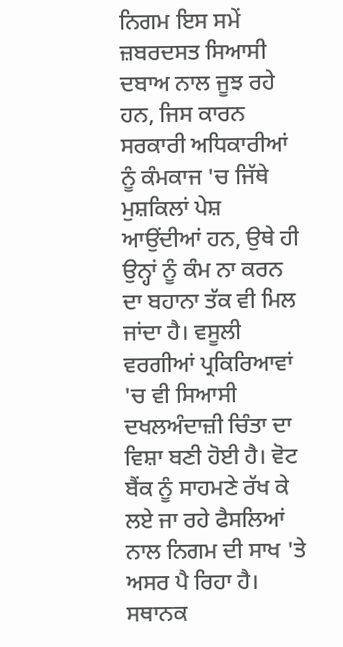ਨਿਗਮ ਇਸ ਸਮੇਂ ਜ਼ਬਰਦਸਤ ਸਿਆਸੀ ਦਬਾਅ ਨਾਲ ਜੂਝ ਰਹੇ ਹਨ, ਜਿਸ ਕਾਰਨ ਸਰਕਾਰੀ ਅਧਿਕਾਰੀਆਂ ਨੂੰ ਕੰਮਕਾਜ 'ਚ ਜਿੱਥੇ ਮੁਸ਼ਕਿਲਾਂ ਪੇਸ਼ ਆਉਂਦੀਆਂ ਹਨ, ਉਥੇ ਹੀ ਉਨ੍ਹਾਂ ਨੂੰ ਕੰਮ ਨਾ ਕਰਨ ਦਾ ਬਹਾਨਾ ਤੱਕ ਵੀ ਮਿਲ ਜਾਂਦਾ ਹੈ। ਵਸੂਲੀ ਵਰਗੀਆਂ ਪ੍ਰਕਿਰਿਆਵਾਂ 'ਚ ਵੀ ਸਿਆਸੀ ਦਖਲਅੰਦਾਜ਼ੀ ਚਿੰਤਾ ਦਾ ਵਿਸ਼ਾ ਬਣੀ ਹੋਈ ਹੈ। ਵੋਟ ਬੈਂਕ ਨੂੰ ਸਾਹਮਣੇ ਰੱਖ ਕੇ ਲਏ ਜਾ ਰਹੇ ਫੈਸਲਿਆਂ ਨਾਲ ਨਿਗਮ ਦੀ ਸਾਖ 'ਤੇ ਅਸਰ ਪੈ ਰਿਹਾ ਹੈ। ਸਥਾਨਕ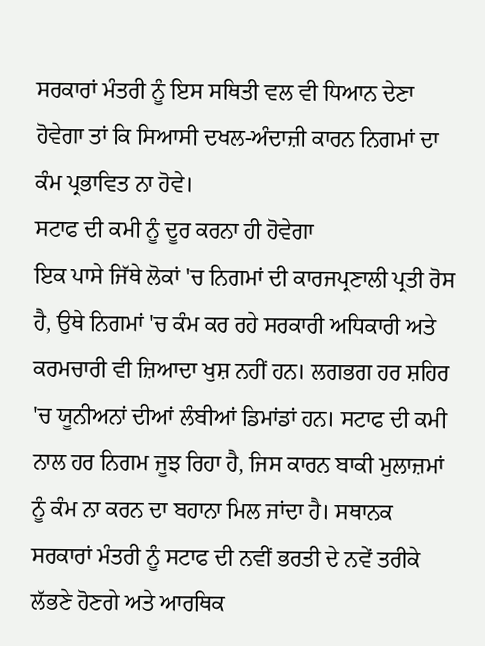ਸਰਕਾਰਾਂ ਮੰਤਰੀ ਨੂੰ ਇਸ ਸਥਿਤੀ ਵਲ ਵੀ ਧਿਆਨ ਦੇਣਾ ਹੋਵੇਗਾ ਤਾਂ ਕਿ ਸਿਆਸੀ ਦਖਲ-ਅੰਦਾਜ਼ੀ ਕਾਰਨ ਨਿਗਮਾਂ ਦਾ ਕੰਮ ਪ੍ਰਭਾਵਿਤ ਨਾ ਹੋਵੇ।
ਸਟਾਫ ਦੀ ਕਮੀ ਨੂੰ ਦੂਰ ਕਰਨਾ ਹੀ ਹੋਵੇਗਾ
ਇਕ ਪਾਸੇ ਜਿੱਥੇ ਲੋਕਾਂ 'ਚ ਨਿਗਮਾਂ ਦੀ ਕਾਰਜਪ੍ਰਣਾਲੀ ਪ੍ਰਤੀ ਰੋਸ ਹੈ, ਉਥੇ ਨਿਗਮਾਂ 'ਚ ਕੰਮ ਕਰ ਰਹੇ ਸਰਕਾਰੀ ਅਧਿਕਾਰੀ ਅਤੇ ਕਰਮਚਾਰੀ ਵੀ ਜ਼ਿਆਦਾ ਖੁਸ਼ ਨਹੀਂ ਹਨ। ਲਗਭਗ ਹਰ ਸ਼ਹਿਰ 'ਚ ਯੂਨੀਅਨਾਂ ਦੀਆਂ ਲੰਬੀਆਂ ਡਿਮਾਂਡਾਂ ਹਨ। ਸਟਾਫ ਦੀ ਕਮੀ ਨਾਲ ਹਰ ਨਿਗਮ ਜੂਝ ਰਿਹਾ ਹੈ, ਜਿਸ ਕਾਰਨ ਬਾਕੀ ਮੁਲਾਜ਼ਮਾਂ ਨੂੰ ਕੰਮ ਨਾ ਕਰਨ ਦਾ ਬਹਾਨਾ ਮਿਲ ਜਾਂਦਾ ਹੈ। ਸਥਾਨਕ ਸਰਕਾਰਾਂ ਮੰਤਰੀ ਨੂੰ ਸਟਾਫ ਦੀ ਨਵੀਂ ਭਰਤੀ ਦੇ ਨਵੇਂ ਤਰੀਕੇ ਲੱਭਣੇ ਹੋਣਗੇ ਅਤੇ ਆਰਥਿਕ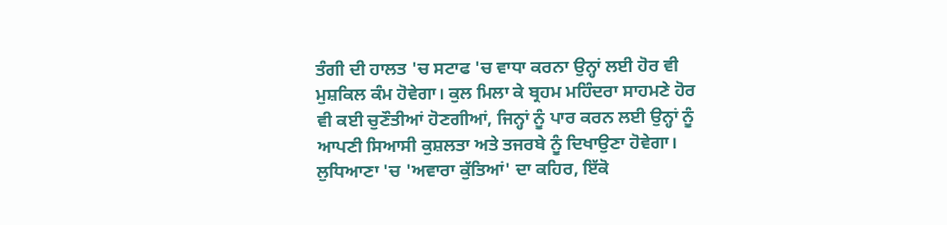ਤੰਗੀ ਦੀ ਹਾਲਤ 'ਚ ਸਟਾਫ 'ਚ ਵਾਧਾ ਕਰਨਾ ਉਨ੍ਹਾਂ ਲਈ ਹੋਰ ਵੀ ਮੁਸ਼ਕਿਲ ਕੰਮ ਹੋਵੇਗਾ। ਕੁਲ ਮਿਲਾ ਕੇ ਬ੍ਰਹਮ ਮਹਿੰਦਰਾ ਸਾਹਮਣੇ ਹੋਰ ਵੀ ਕਈ ਚੁਣੌਤੀਆਂ ਹੋਣਗੀਆਂ, ਜਿਨ੍ਹਾਂ ਨੂੰ ਪਾਰ ਕਰਨ ਲਈ ਉਨ੍ਹਾਂ ਨੂੰ ਆਪਣੀ ਸਿਆਸੀ ਕੁਸ਼ਲਤਾ ਅਤੇ ਤਜਰਬੇ ਨੂੰ ਦਿਖਾਉਣਾ ਹੋਵੇਗਾ।
ਲੁਧਿਆਣਾ 'ਚ 'ਅਵਾਰਾ ਕੁੱਤਿਆਂ' ਦਾ ਕਹਿਰ, ਇੱਕੋ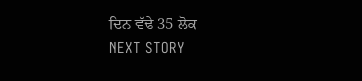ਦਿਨ ਵੱਢੇ 35 ਲੋਕ
NEXT STORY